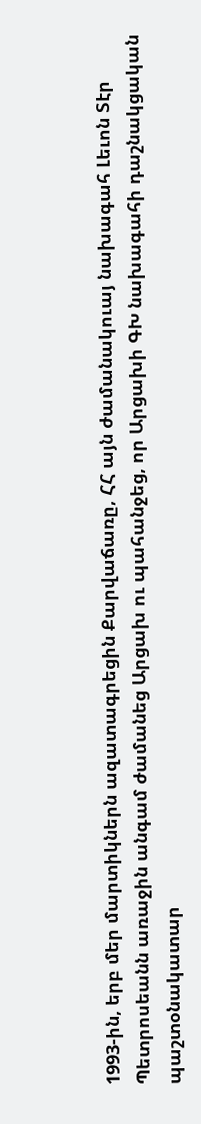1993-ին, երբ մեր մարտիկներն ազատագրեցին Քարվաճառը, ՀՀ այն ժամանակուայ նախագահ Լեւոն Տէր Պետրոսեանն առաջին անգամ ժամանեց Արցախ ու պահանջեց, որ Արցախի ԳԽ նախագահի դաշնակցական պաշտօնակատար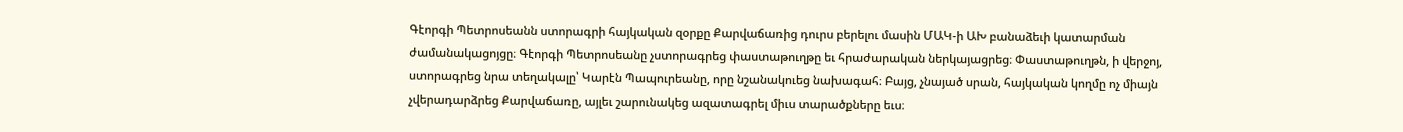Գէորգի Պետրոսեանն ստորագրի հայկական զօրքը Քարվաճառից դուրս բերելու մասին ՄԱԿ-ի ԱԽ բանաձեւի կատարման ժամանակացոյցը։ Գէորգի Պետրոսեանը չստորագրեց փաստաթուղթը եւ հրաժարական ներկայացրեց։ Փաստաթուղթն, ի վերջոյ, ստորագրեց նրա տեղակալը՝ Կարէն Պապուրեանը, որը նշանակուեց նախագահ։ Բայց, չնայած սրան, հայկական կողմը ոչ միայն չվերադարձրեց Քարվաճառը, այլեւ շարունակեց ազատագրել միւս տարածքները եւս։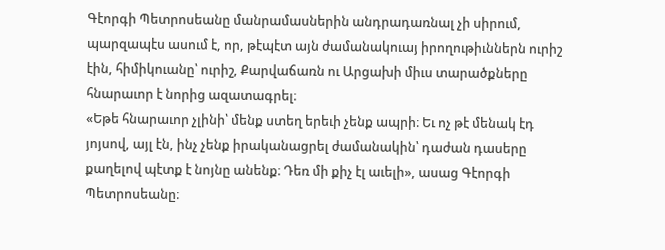Գէորգի Պետրոսեանը մանրամասներին անդրադառնալ չի սիրում, պարզապէս ասում է, որ, թէպէտ այն ժամանակուայ իրողութիւններն ուրիշ էին, հիմիկուանը՝ ուրիշ, Քարվաճառն ու Արցախի միւս տարածքները հնարաւոր է նորից ազատագրել։
«Եթե հնարաւոր չլինի՝ մենք ստեղ երեւի չենք ապրի։ Եւ ոչ թէ մենակ էդ յոյսով, այլ էն, ինչ չենք իրականացրել ժամանակին՝ դաժան դասերը քաղելով պէտք է նոյնը անենք։ Դեռ մի քիչ էլ աւելի», ասաց Գէորգի Պետրոսեանը։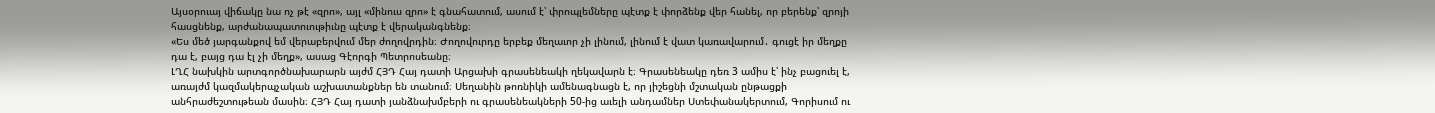Այսօրուայ վիճակը նա ոչ թէ «զրո», այլ «մինուս զրո» է գնահատում, ասում է՝ փրոպլեմները պէտք է փորձենք վեր հանել, որ բերենք՝ զրոյի հասցնենք, արժանապատուութիւնը պէտք է վերականգնենք։
«Ես մեծ յարգանքով եմ վերաբերվում մեր ժողովրդին։ Ժողովուրդը երբեք մեղաւոր չի լինում, լինում է վատ կառավարում․ գուցէ իր մեղքը դա է, բայց դա էլ չի մեղք», ասաց Գէորգի Պետրոսեանը։
ԼՂՀ նախկին արտգործնախարարն այժմ ՀՅԴ Հայ դատի Արցախի գրասենեակի ղեկավարն է։ Գրասենեակը դեռ 3 ամիս է՝ ինչ բացուել է, առայժմ կազմակերպչական աշխատանքներ են տանում։ Սեղանին թոռնիկի ամենագնացն է, որ յիշեցնի մշտական ընթացքի անհրաժեշտութեան մասին։ ՀՅԴ Հայ դատի յանձնախմբերի ու գրասենեակների 50-ից աւելի անդամներ Ստեփանակերտում, Գորիսում ու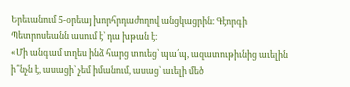Երեւանում 5-օրեայ խորհրդաժողով անցկացրին։ Գէորգի Պետրոսեանն ասում է՝ դա խթան է։
«Մի անգամ տղես ինձ հարց տուեց՝ պա՛պ, ազատութիւնից աւելին ի՞նչն է, ասացի՝ չեմ իմանում, ասաց՝ աւելի մեծ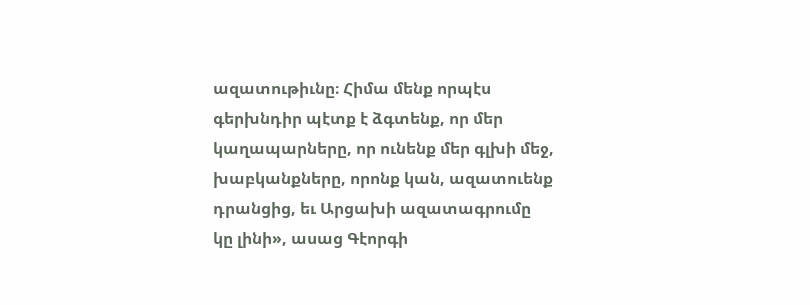ազատութիւնը։ Հիմա մենք որպէս գերխնդիր պէտք է ձգտենք, որ մեր կաղապարները, որ ունենք մեր գլխի մեջ, խաբկանքները, որոնք կան, ազատուենք դրանցից, եւ Արցախի ազատագրումը կը լինի», ասաց Գէորգի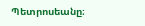Պետրոսեանը։